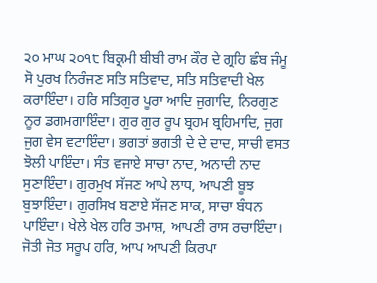੨੦ ਮਾਘ ੨੦੧੮ ਬਿਕ੍ਰਮੀ ਬੀਬੀ ਰਾਮ ਕੌਰ ਦੇ ਗ੍ਰਹਿ ਛੰਬ ਜੰਮੂ
ਸੋ ਪੁਰਖ ਨਿਰੰਜਣ ਸਤਿ ਸਤਿਵਾਦ, ਸਤਿ ਸਤਿਵਾਦੀ ਖੇਲ ਕਰਾਇੰਦਾ। ਹਰਿ ਸਤਿਗੁਰ ਪੂਰਾ ਆਦਿ ਜੁਗਾਦਿ, ਨਿਰਗੁਣ ਨੂਰ ਡਗਮਗਾਇੰਦਾ। ਗੁਰ ਗੁਰ ਰੂਪ ਬ੍ਰਹਮ ਬ੍ਰਹਿਮਾਦਿ, ਜੁਗ ਜੁਗ ਵੇਸ ਵਟਾਇੰਦਾ। ਭਗਤਾਂ ਭਗਤੀ ਦੇ ਦੇ ਦਾਦ, ਸਾਚੀ ਵਸਤ ਝੋਲੀ ਪਾਇੰਦਾ। ਸੰਤ ਵਜਾਏ ਸਾਚਾ ਨਾਦ, ਅਨਾਦੀ ਨਾਦ ਸੁਣਾਇੰਦਾ। ਗੁਰਮੁਖ ਸੱਜਣ ਆਪੇ ਲਾਧ, ਆਪਣੀ ਬੂਝ ਬੁਝਾਇੰਦਾ। ਗੁਰਸਿਖ ਬਣਾਏ ਸੱਜਣ ਸਾਕ, ਸਾਚਾ ਬੰਧਨ ਪਾਇੰਦਾ। ਖੇਲੇ ਖੇਲ ਹਰਿ ਤਮਾਸ਼, ਆਪਣੀ ਰਾਸ ਰਚਾਇੰਦਾ। ਜੋਤੀ ਜੋਤ ਸਰੂਪ ਹਰਿ, ਆਪ ਆਪਣੀ ਕਿਰਪਾ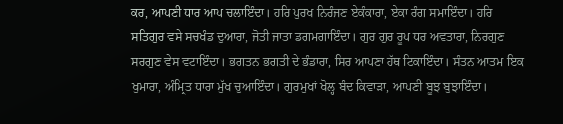ਕਰ, ਆਪਣੀ ਧਾਰ ਆਪ ਚਲਾਇੰਦਾ। ਹਰਿ ਪੁਰਖ ਨਿਰੰਜਣ ਏਕੰਕਾਰਾ, ਏਕਾ ਰੰਗ ਸਮਾਇੰਦਾ। ਹਰਿ ਸਤਿਗੁਰ ਵਸੇ ਸਚਖੰਡ ਦੁਆਰਾ, ਜੋਤੀ ਜਾਤਾ ਡਗਮਗਾਇੰਦਾ। ਗੁਰ ਗੁਰ ਰੂਪ ਧਰ ਅਵਤਾਰਾ, ਨਿਰਗੁਣ ਸਰਗੁਣ ਵੇਸ ਵਟਾਇੰਦਾ। ਭਗਤਨ ਭਗਤੀ ਦੇ ਭੰਡਾਰਾ, ਸਿਰ ਆਪਣਾ ਹੱਥ ਟਿਕਾਇੰਦਾ। ਸੰਤਨ ਆਤਮ ਇਕ ਖੁਮਾਰਾ, ਅੰਮ੍ਰਿਤ ਧਾਰਾ ਮੁੱਖ ਚੁਆਇੰਦਾ। ਗੁਰਮੁਖਾਂ ਖੋਲ੍ਹ ਬੰਦ ਕਿਵਾੜਾ, ਆਪਣੀ ਬੂਝ ਬੁਝਾਇੰਦਾ।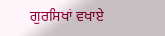ਗੁਰਸਿਖਾਂ ਵਖਾਏ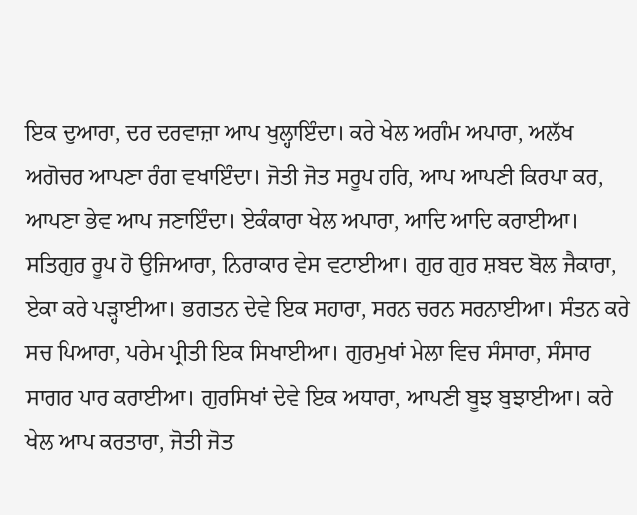ਇਕ ਦੁਆਰਾ, ਦਰ ਦਰਵਾਜ਼ਾ ਆਪ ਖੁਲ੍ਹਾਇੰਦਾ। ਕਰੇ ਖੇਲ ਅਗੰਮ ਅਪਾਰਾ, ਅਲੱਖ ਅਗੋਚਰ ਆਪਣਾ ਰੰਗ ਵਖਾਇੰਦਾ। ਜੋਤੀ ਜੋਤ ਸਰੂਪ ਹਰਿ, ਆਪ ਆਪਣੀ ਕਿਰਪਾ ਕਰ, ਆਪਣਾ ਭੇਵ ਆਪ ਜਣਾਇੰਦਾ। ਏਕੰਕਾਰਾ ਖੇਲ ਅਪਾਰਾ, ਆਦਿ ਆਦਿ ਕਰਾਈਆ। ਸਤਿਗੁਰ ਰੂਪ ਹੋ ਉਜਿਆਰਾ, ਨਿਰਾਕਾਰ ਵੇਸ ਵਟਾਈਆ। ਗੁਰ ਗੁਰ ਸ਼ਬਦ ਬੋਲ ਜੈਕਾਰਾ, ਏਕਾ ਕਰੇ ਪੜ੍ਹਾਈਆ। ਭਗਤਨ ਦੇਵੇ ਇਕ ਸਹਾਰਾ, ਸਰਨ ਚਰਨ ਸਰਨਾਈਆ। ਸੰਤਨ ਕਰੇ ਸਚ ਪਿਆਰਾ, ਪਰੇਮ ਪ੍ਰੀਤੀ ਇਕ ਸਿਖਾਈਆ। ਗੁਰਮੁਖਾਂ ਮੇਲਾ ਵਿਚ ਸੰਸਾਰਾ, ਸੰਸਾਰ ਸਾਗਰ ਪਾਰ ਕਰਾਈਆ। ਗੁਰਸਿਖਾਂ ਦੇਵੇ ਇਕ ਅਧਾਰਾ, ਆਪਣੀ ਬੂਝ ਬੁਝਾਈਆ। ਕਰੇ ਖੇਲ ਆਪ ਕਰਤਾਰਾ, ਜੋਤੀ ਜੋਤ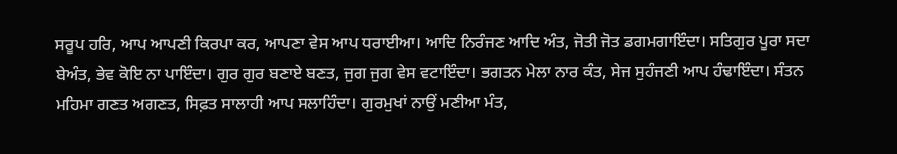ਸਰੂਪ ਹਰਿ, ਆਪ ਆਪਣੀ ਕਿਰਪਾ ਕਰ, ਆਪਣਾ ਵੇਸ ਆਪ ਧਰਾਈਆ। ਆਦਿ ਨਿਰੰਜਣ ਆਦਿ ਅੰਤ, ਜੋਤੀ ਜੋਤ ਡਗਮਗਾਇੰਦਾ। ਸਤਿਗੁਰ ਪੂਰਾ ਸਦਾ ਬੇਅੰਤ, ਭੇਵ ਕੋਇ ਨਾ ਪਾਇੰਦਾ। ਗੁਰ ਗੁਰ ਬਣਾਏ ਬਣਤ, ਜੁਗ ਜੁਗ ਵੇਸ ਵਟਾਇੰਦਾ। ਭਗਤਨ ਮੇਲਾ ਨਾਰ ਕੰਤ, ਸੇਜ ਸੁਹੰਜਣੀ ਆਪ ਹੰਢਾਇੰਦਾ। ਸੰਤਨ ਮਹਿਮਾ ਗਣਤ ਅਗਣਤ, ਸਿਫ਼ਤ ਸਾਲਾਹੀ ਆਪ ਸਲਾਹਿੰਦਾ। ਗੁਰਮੁਖਾਂ ਨਾਉਂ ਮਣੀਆ ਮੰਤ,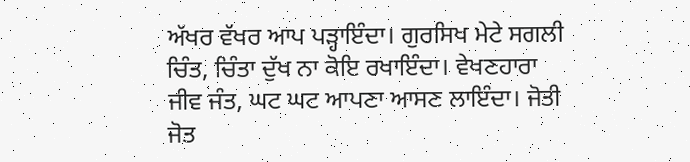ਅੱਖਰ ਵੱਖਰ ਆਪ ਪੜ੍ਹਾਇੰਦਾ। ਗੁਰਸਿਖ ਮੇਟੇ ਸਗਲੀ ਚਿੰਤ, ਚਿੰਤਾ ਦੁੱਖ ਨਾ ਕੋਇ ਰਖਾਇੰਦਾ। ਵੇਖਣਹਾਰਾ ਜੀਵ ਜੰਤ, ਘਟ ਘਟ ਆਪਣਾ ਆਸਣ ਲਾਇੰਦਾ। ਜੋਤੀ ਜੋਤ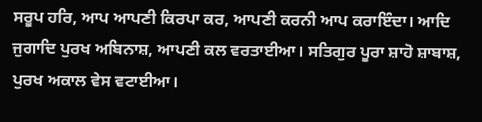ਸਰੂਪ ਹਰਿ, ਆਪ ਆਪਣੀ ਕਿਰਪਾ ਕਰ, ਆਪਣੀ ਕਰਨੀ ਆਪ ਕਰਾਇੰਦਾ। ਆਦਿ ਜੁਗਾਦਿ ਪੁਰਖ ਅਬਿਨਾਸ਼, ਆਪਣੀ ਕਲ ਵਰਤਾਈਆ। ਸਤਿਗੁਰ ਪੂਰਾ ਸ਼ਾਹੋ ਸ਼ਾਬਾਸ਼, ਪੁਰਖ ਅਕਾਲ ਵੇਸ ਵਟਾਈਆ।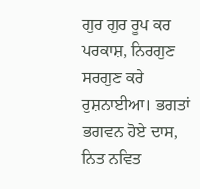ਗੁਰ ਗੁਰ ਰੂਪ ਕਰ ਪਰਕਾਸ਼, ਨਿਰਗੁਣ ਸਰਗੁਣ ਕਰੇ ਰੁਸ਼ਨਾਈਆ। ਭਗਤਾਂ ਭਗਵਨ ਹੋਏ ਦਾਸ, ਨਿਤ ਨਵਿਤ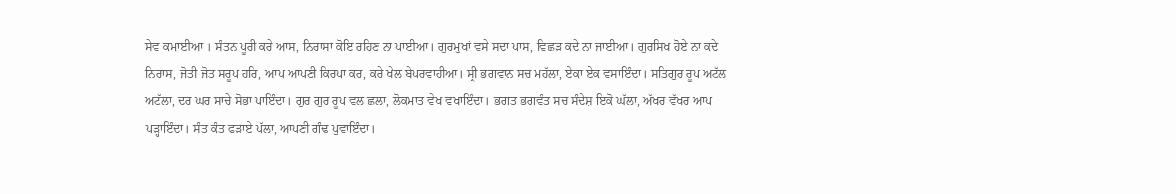ਸੇਵ ਕਮਾਈਆ । ਸੰਤਨ ਪੂਰੀ ਕਰੇ ਆਸ, ਨਿਰਾਸਾ ਕੋਇ ਰਹਿਣ ਨਾ ਪਾਈਆ। ਗੁਰਮੁਖਾਂ ਵਸੇ ਸਦਾ ਪਾਸ, ਵਿਛੜ ਕਦੇ ਨਾ ਜਾਈਆ। ਗੁਰਸਿਖ ਹੋਏ ਨਾ ਕਦੇ ਨਿਰਾਸ, ਜੋਤੀ ਜੋਤ ਸਰੂਪ ਹਰਿ, ਆਪ ਆਪਣੀ ਕਿਰਪਾ ਕਰ, ਕਰੇ ਖੇਲ ਬੇਪਰਵਾਹੀਆ। ਸ੍ਰੀ ਭਗਵਾਨ ਸਚ ਮਹੱਲਾ, ਏਕਾ ਏਕ ਵਸਾਇੰਦਾ। ਸਤਿਗੁਰ ਰੂਪ ਅਟੱਲ ਅਟੱਲਾ, ਦਰ ਘਰ ਸਾਚੇ ਸੋਭਾ ਪਾਇੰਦਾ। ਗੁਰ ਗੁਰ ਰੂਪ ਵਲ ਛਲਾ, ਲੋਕਮਾਤ ਵੇਖ ਵਖਾਇੰਦਾ। ਭਗਤ ਭਗਵੰਤ ਸਚ ਸੰਦੇਸ਼ ਇਕੋ ਘੱਲਾ, ਅੱਖਰ ਵੱਖਰ ਆਪ ਪੜ੍ਹਾਇੰਦਾ। ਸੰਤ ਕੰਤ ਫੜਾਏ ਪੱਲਾ, ਆਪਣੀ ਗੰਢ ਪੁਵਾਇੰਦਾ।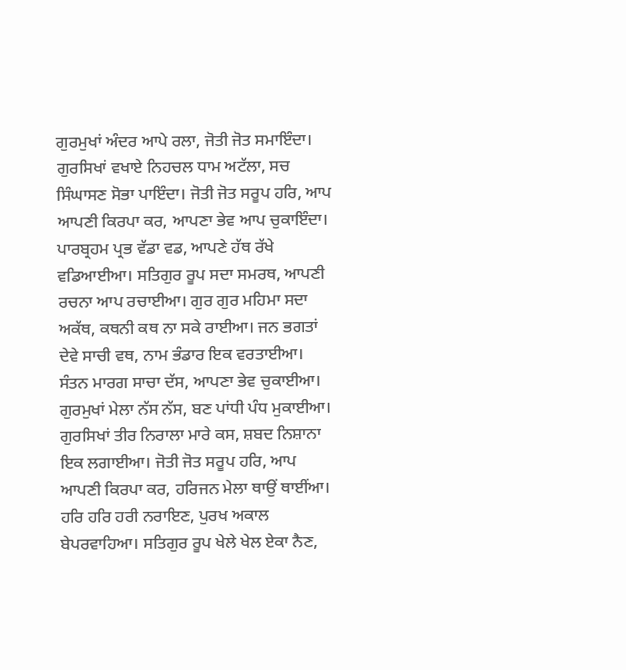ਗੁਰਮੁਖਾਂ ਅੰਦਰ ਆਪੇ ਰਲਾ, ਜੋਤੀ ਜੋਤ ਸਮਾਇੰਦਾ। ਗੁਰਸਿਖਾਂ ਵਖਾਏ ਨਿਹਚਲ ਧਾਮ ਅਟੱਲਾ, ਸਚ ਸਿੰਘਾਸਣ ਸੋਭਾ ਪਾਇੰਦਾ। ਜੋਤੀ ਜੋਤ ਸਰੂਪ ਹਰਿ, ਆਪ ਆਪਣੀ ਕਿਰਪਾ ਕਰ, ਆਪਣਾ ਭੇਵ ਆਪ ਚੁਕਾਇੰਦਾ। ਪਾਰਬ੍ਰਹਮ ਪ੍ਰਭ ਵੱਡਾ ਵਡ, ਆਪਣੇ ਹੱਥ ਰੱਖੇ ਵਡਿਆਈਆ। ਸਤਿਗੁਰ ਰੂਪ ਸਦਾ ਸਮਰਥ, ਆਪਣੀ ਰਚਨਾ ਆਪ ਰਚਾਈਆ। ਗੁਰ ਗੁਰ ਮਹਿਮਾ ਸਦਾ ਅਕੱਥ, ਕਥਨੀ ਕਥ ਨਾ ਸਕੇ ਰਾਈਆ। ਜਨ ਭਗਤਾਂ ਦੇਵੇ ਸਾਚੀ ਵਥ, ਨਾਮ ਭੰਡਾਰ ਇਕ ਵਰਤਾਈਆ। ਸੰਤਨ ਮਾਰਗ ਸਾਚਾ ਦੱਸ, ਆਪਣਾ ਭੇਵ ਚੁਕਾਈਆ। ਗੁਰਮੁਖਾਂ ਮੇਲਾ ਨੱਸ ਨੱਸ, ਬਣ ਪਾਂਧੀ ਪੰਧ ਮੁਕਾਈਆ। ਗੁਰਸਿਖਾਂ ਤੀਰ ਨਿਰਾਲਾ ਮਾਰੇ ਕਸ, ਸ਼ਬਦ ਨਿਸ਼ਾਨਾ ਇਕ ਲਗਾਈਆ। ਜੋਤੀ ਜੋਤ ਸਰੂਪ ਹਰਿ, ਆਪ ਆਪਣੀ ਕਿਰਪਾ ਕਰ, ਹਰਿਜਨ ਮੇਲਾ ਥਾਉਂ ਥਾਈਂਆ। ਹਰਿ ਹਰਿ ਹਰੀ ਨਰਾਇਣ, ਪੁਰਖ ਅਕਾਲ ਬੇਪਰਵਾਹਿਆ। ਸਤਿਗੁਰ ਰੂਪ ਖੇਲੇ ਖੇਲ ਏਕਾ ਨੈਣ,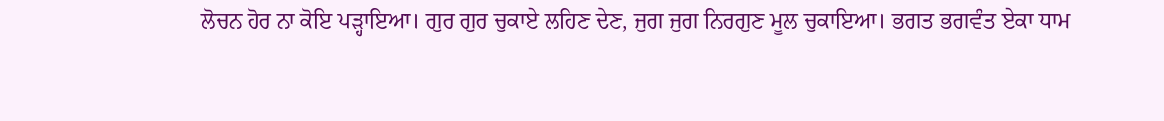ਲੋਚਨ ਹੋਰ ਨਾ ਕੋਇ ਪੜ੍ਹਾਇਆ। ਗੁਰ ਗੁਰ ਚੁਕਾਏ ਲਹਿਣ ਦੇਣ, ਜੁਗ ਜੁਗ ਨਿਰਗੁਣ ਮੂਲ ਚੁਕਾਇਆ। ਭਗਤ ਭਗਵੰਤ ਏਕਾ ਧਾਮ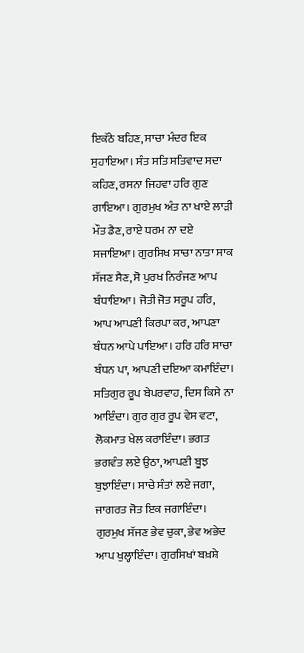ਇਕੱਠੇ ਬਹਿਣ, ਸਾਚਾ ਮੰਦਰ ਇਕ ਸੁਹਾਇਆ। ਸੰਤ ਸਤਿ ਸਤਿਵਾਦ ਸਦਾ ਕਹਿਣ, ਰਸਨਾ ਜਿਹਵਾ ਹਰਿ ਗੁਣ ਗਾਇਆ। ਗੁਰਮੁਖ ਅੰਤ ਨਾ ਖਾਏ ਲਾੜੀ ਮੌਤ ਡੈਣ, ਰਾਏ ਧਰਮ ਨਾ ਦਏ ਸਜਾਇਆ। ਗੁਰਸਿਖ ਸਾਚਾ ਨਾਤਾ ਸਾਕ ਸੱਜਣ ਸੈਣ, ਸੋ ਪੁਰਖ ਨਿਰੰਜਣ ਆਪ ਬੰਧਾਇਆ। ਜੋਤੀ ਜੋਤ ਸਰੂਪ ਹਰਿ, ਆਪ ਆਪਣੀ ਕਿਰਪਾ ਕਰ, ਆਪਣਾ ਬੰਧਨ ਆਪੇ ਪਾਇਆ। ਹਰਿ ਹਰਿ ਸਾਚਾ ਬੰਧਨ ਪਾ, ਆਪਣੀ ਦਇਆ ਕਮਾਇੰਦਾ। ਸਤਿਗੁਰ ਰੂਪ ਬੇਪਰਵਾਹ, ਦਿਸ ਕਿਸੇ ਨਾ ਆਇੰਦਾ। ਗੁਰ ਗੁਰ ਰੂਪ ਵੇਸ ਵਟਾ, ਲੋਕਮਾਤ ਖੇਲ ਕਰਾਇੰਦਾ। ਭਗਤ ਭਗਵੰਤ ਲਏ ਉਠਾ, ਆਪਣੀ ਬੂਝ ਬੁਝਾਇੰਦਾ। ਸਾਚੇ ਸੰਤਾਂ ਲਏ ਜਗਾ, ਜਾਗਰਤ ਜੋਤ ਇਕ ਜਗਾਇੰਦਾ। ਗੁਰਮੁਖ ਸੱਜਣ ਭੇਵ ਚੁਕਾ, ਭੇਵ ਅਭੇਦ ਆਪ ਖੁਲ੍ਹਾਇੰਦਾ। ਗੁਰਸਿਖਾਂ ਬਖ਼ਸ਼ੇ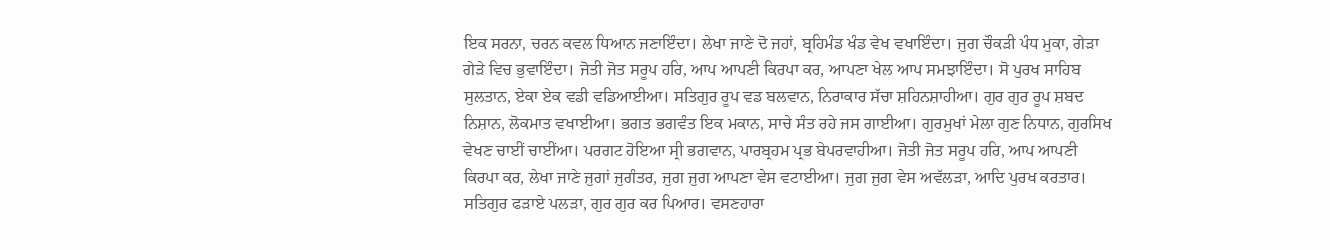ਇਕ ਸਰਨਾ, ਚਰਨ ਕਵਲ ਧਿਆਨ ਜਣਾਇੰਦਾ। ਲੇਖਾ ਜਾਣੇ ਦੋ ਜਹਾਂ, ਬ੍ਰਹਿਮੰਡ ਖੰਡ ਵੇਖ ਵਖਾਇੰਦਾ। ਜੁਗ ਚੌਕੜੀ ਪੰਧ ਮੁਕਾ, ਗੇੜਾ ਗੇੜੇ ਵਿਚ ਭੁਵਾਇੰਦਾ। ਜੋਤੀ ਜੋਤ ਸਰੂਪ ਹਰਿ, ਆਪ ਆਪਣੀ ਕਿਰਪਾ ਕਰ, ਆਪਣਾ ਖੇਲ ਆਪ ਸਮਝਾਇੰਦਾ। ਸੋ ਪੁਰਖ ਸਾਹਿਬ ਸੁਲਤਾਨ, ਏਕਾ ਏਕ ਵਡੀ ਵਡਿਆਈਆ। ਸਤਿਗੁਰ ਰੂਪ ਵਡ ਬਲਵਾਨ, ਨਿਰਾਕਾਰ ਸੱਚਾ ਸ਼ਹਿਨਸ਼ਾਹੀਆ। ਗੁਰ ਗੁਰ ਰੂਪ ਸ਼ਬਦ ਨਿਸ਼ਾਨ, ਲੋਕਮਾਤ ਵਖਾਈਆ। ਭਗਤ ਭਗਵੰਤ ਇਕ ਮਕਾਨ, ਸਾਚੇ ਸੰਤ ਰਹੇ ਜਸ ਗਾਈਆ। ਗੁਰਮੁਖਾਂ ਮੇਲਾ ਗੁਣ ਨਿਧਾਨ, ਗੁਰਸਿਖ ਵੇਖਣ ਚਾਈਂ ਚਾਈਂਆ। ਪਰਗਟ ਹੋਇਆ ਸ੍ਰੀ ਭਗਵਾਨ, ਪਾਰਬ੍ਰਹਮ ਪ੍ਰਭ ਬੇਪਰਵਾਹੀਆ। ਜੋਤੀ ਜੋਤ ਸਰੂਪ ਹਰਿ, ਆਪ ਆਪਣੀ ਕਿਰਪਾ ਕਰ, ਲੇਖਾ ਜਾਣੇ ਜੁਗਾਂ ਜੁਗੰਤਰ, ਜੁਗ ਜੁਗ ਆਪਣਾ ਵੇਸ ਵਟਾਈਆ। ਜੁਗ ਜੁਗ ਵੇਸ ਅਵੱਲੜਾ, ਆਦਿ ਪੁਰਖ ਕਰਤਾਰ। ਸਤਿਗੁਰ ਫੜਾਏ ਪਲੜਾ, ਗੁਰ ਗੁਰ ਕਰ ਪਿਆਰ। ਵਸਣਹਾਰਾ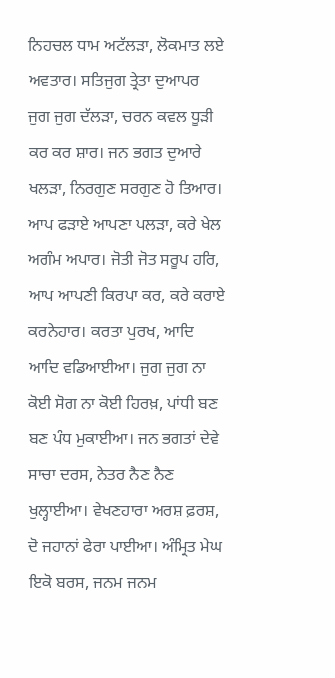ਨਿਹਚਲ ਧਾਮ ਅਟੱਲੜਾ, ਲੋਕਮਾਤ ਲਏ ਅਵਤਾਰ। ਸਤਿਜੁਗ ਤ੍ਰੇਤਾ ਦੁਆਪਰ ਜੁਗ ਜੁਗ ਦੱਲੜਾ, ਚਰਨ ਕਵਲ ਧੂੜੀ ਕਰ ਕਰ ਸ਼ਾਰ। ਜਨ ਭਗਤ ਦੁਆਰੇ ਖਲੜਾ, ਨਿਰਗੁਣ ਸਰਗੁਣ ਹੋ ਤਿਆਰ। ਆਪ ਫੜਾਏ ਆਪਣਾ ਪਲੜਾ, ਕਰੇ ਖੇਲ ਅਗੰਮ ਅਪਾਰ। ਜੋਤੀ ਜੋਤ ਸਰੂਪ ਹਰਿ, ਆਪ ਆਪਣੀ ਕਿਰਪਾ ਕਰ, ਕਰੇ ਕਰਾਏ ਕਰਨੇਹਾਰ। ਕਰਤਾ ਪੁਰਖ, ਆਦਿ ਆਦਿ ਵਡਿਆਈਆ। ਜੁਗ ਜੁਗ ਨਾ ਕੋਈ ਸੋਗ ਨਾ ਕੋਈ ਹਿਰਖ਼, ਪਾਂਧੀ ਬਣ ਬਣ ਪੰਧ ਮੁਕਾਈਆ। ਜਨ ਭਗਤਾਂ ਦੇਵੇ ਸਾਚਾ ਦਰਸ, ਨੇਤਰ ਨੈਣ ਨੈਣ ਖੁਲ੍ਹਾਈਆ। ਵੇਖਣਹਾਰਾ ਅਰਸ਼ ਫ਼ਰਸ਼, ਦੋ ਜਹਾਨਾਂ ਫੇਰਾ ਪਾਈਆ। ਅੰਮ੍ਰਿਤ ਮੇਘ ਇਕੋ ਬਰਸ, ਜਨਮ ਜਨਮ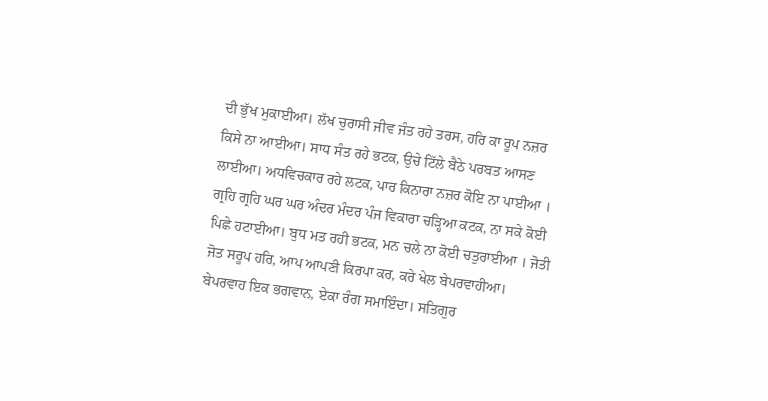ਦੀ ਭੁੱਖ ਮੁਕਾਈਆ। ਲੱਖ ਚੁਰਾਸੀ ਜੀਵ ਜੰਤ ਰਹੇ ਤਰਸ, ਹਰਿ ਕਾ ਰੂਪ ਨਜ਼ਰ ਕਿਸੇ ਨਾ ਆਈਆ। ਸਾਧ ਸੰਤ ਰਹੇ ਭਟਕ, ਉਚੇ ਟਿੱਲੇ ਬੈਠੇ ਪਰਬਤ ਆਸਣ ਲਾਈਆ। ਅਧਵਿਚਕਾਰ ਰਹੇ ਲਟਕ, ਪਾਰ ਕਿਨਾਰਾ ਨਜ਼ਰ ਕੋਇ ਨਾ ਪਾਈਆ । ਗ੍ਰਹਿ ਗ੍ਰਹਿ ਘਰ ਘਰ ਅੰਦਰ ਮੰਦਰ ਪੰਜ ਵਿਕਾਰਾ ਚੜ੍ਹਿਆ ਕਟਕ, ਨਾ ਸਕੇ ਕੋਈ ਪਿਛੇ ਹਟਾਈਆ। ਬੁਧ ਮਤ ਰਹੀ ਭਟਕ, ਮਨ ਚਲੇ ਨਾ ਕੋਈ ਚਤੁਰਾਈਆ । ਜੋਤੀ ਜੋਤ ਸਰੂਪ ਹਰਿ, ਆਪ ਆਪਣੀ ਕਿਰਪਾ ਕਰ, ਕਰੇ ਖੇਲ ਬੇਪਰਵਾਹੀਆ। ਬੇਪਰਵਾਹ ਇਕ ਭਗਵਾਨ, ਏਕਾ ਰੰਗ ਸਮਾਇੰਦਾ। ਸਤਿਗੁਰ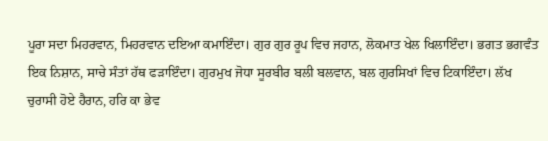ਪੂਰਾ ਸਦਾ ਮਿਹਰਵਾਨ, ਮਿਹਰਵਾਨ ਦਇਆ ਕਮਾਇੰਦਾ। ਗੁਰ ਗੁਰ ਰੂਪ ਵਿਚ ਜਹਾਨ, ਲੋਕਮਾਤ ਖੇਲ ਖਿਲਾਇੰਦਾ। ਭਗਤ ਭਗਵੰਤ ਇਕ ਨਿਸ਼ਾਨ, ਸਾਚੇ ਸੰਤਾਂ ਹੱਥ ਫੜਾਇੰਦਾ। ਗੁਰਮੁਖ ਜੋਧਾ ਸੂਰਬੀਰ ਬਲੀ ਬਲਵਾਨ, ਬਲ ਗੁਰਸਿਖਾਂ ਵਿਚ ਟਿਕਾਇੰਦਾ। ਲੱਖ ਚੁਰਾਸੀ ਹੋਏ ਹੈਰਾਨ, ਹਰਿ ਕਾ ਭੇਵ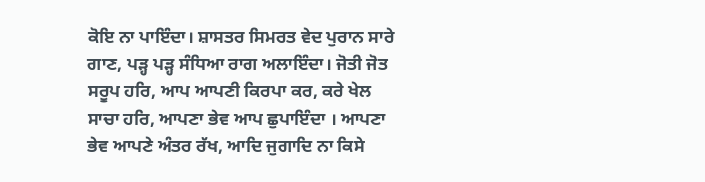ਕੋਇ ਨਾ ਪਾਇੰਦਾ। ਸ਼ਾਸਤਰ ਸਿਮਰਤ ਵੇਦ ਪੁਰਾਨ ਸਾਰੇ ਗਾਣ, ਪੜ੍ਹ ਪੜ੍ਹ ਸੰਧਿਆ ਰਾਗ ਅਲਾਇੰਦਾ। ਜੋਤੀ ਜੋਤ ਸਰੂਪ ਹਰਿ, ਆਪ ਆਪਣੀ ਕਿਰਪਾ ਕਰ, ਕਰੇ ਖੇਲ ਸਾਚਾ ਹਰਿ, ਆਪਣਾ ਭੇਵ ਆਪ ਛੁਪਾਇੰਦਾ । ਆਪਣਾ ਭੇਵ ਆਪਣੇ ਅੰਤਰ ਰੱਖ, ਆਦਿ ਜੁਗਾਦਿ ਨਾ ਕਿਸੇ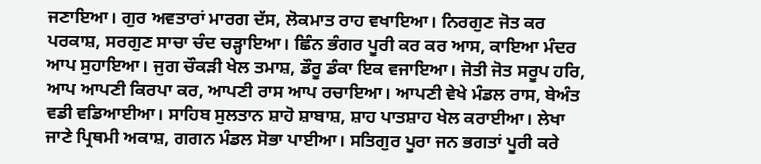ਜਣਾਇਆ। ਗੁਰ ਅਵਤਾਰਾਂ ਮਾਰਗ ਦੱਸ, ਲੋਕਮਾਤ ਰਾਹ ਵਖਾਇਆ। ਨਿਰਗੁਣ ਜੋਤ ਕਰ ਪਰਕਾਸ਼, ਸਰਗੁਣ ਸਾਚਾ ਚੰਦ ਚੜ੍ਹਾਇਆ। ਛਿੰਨ ਭੰਗਰ ਪੂਰੀ ਕਰ ਕਰ ਆਸ, ਕਾਇਆ ਮੰਦਰ ਆਪ ਸੁਹਾਇਆ। ਜੁਗ ਚੌਕੜੀ ਖੇਲ ਤਮਾਸ਼, ਡੌਰੂ ਡੰਕਾ ਇਕ ਵਜਾਇਆ। ਜੋਤੀ ਜੋਤ ਸਰੂਪ ਹਰਿ, ਆਪ ਆਪਣੀ ਕਿਰਪਾ ਕਰ, ਆਪਣੀ ਰਾਸ ਆਪ ਰਚਾਇਆ। ਆਪਣੀ ਵੇਖੇ ਮੰਡਲ ਰਾਸ, ਬੇਅੰਤ ਵਡੀ ਵਡਿਆਈਆ। ਸਾਹਿਬ ਸੁਲਤਾਨ ਸ਼ਾਹੋ ਸ਼ਾਬਾਸ਼, ਸ਼ਾਹ ਪਾਤਸ਼ਾਹ ਖੇਲ ਕਰਾਈਆ। ਲੇਖਾ ਜਾਣੇ ਪ੍ਰਿਥਮੀ ਅਕਾਸ਼, ਗਗਨ ਮੰਡਲ ਸੋਭਾ ਪਾਈਆ। ਸਤਿਗੁਰ ਪੂਰਾ ਜਨ ਭਗਤਾਂ ਪੂਰੀ ਕਰੇ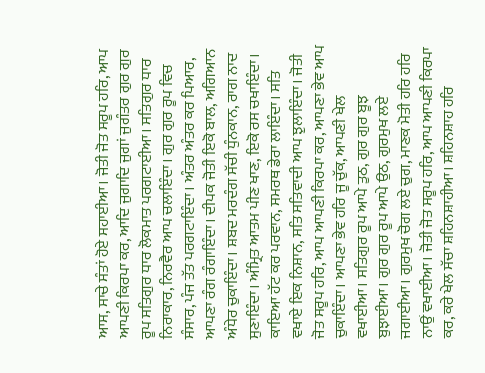ਆਸ, ਸਾਚੇ ਸੰਤਾਂ ਹੋਏ ਸਹਾਈਆ। ਜੋਤੀ ਜੋਤ ਸਰੂਪ ਹਰਿ, ਆਪ ਆਪਣੀ ਕਿਰਪਾ ਕਰ, ਆਦਿ ਜੁਗਾਦਿ ਜੁਗਾਂ ਜੁਗੰਤਰ ਗੁਰ ਗੁਰ ਰੂਪ ਸਤਿਗੁਰ ਧਾਰ ਲੋਕਮਾਤ ਪਰਗਟਾਈਆ। ਸਤਿਗੁਰ ਧਾਰ ਨਿਰਾਕਾਰ, ਨਿਰਵੈਰ ਆਪ ਚਲਾਇੰਦਾ। ਗੁਰ ਗੁਰ ਰੂਪ ਵਿਚ ਸੰਸਾਰ, ਪੰਜ ਤੱਤ ਪਰਗਟਾਇੰਦਾ। ਅੰਤਰ ਅੰਤਰ ਕਰ ਪਿਆਰ, ਆਪਣਾ ਰੰਗ ਰੰਗਾਇੰਦਾ। ਦੀਪਕ ਜੋਤੀ ਇਕੋ ਬਾਲ, ਅਗਿਆਨ ਅੰਧੇਰ ਚੁਕਾਇੰਦਾ। ਸ਼ਬਦ ਮਰਦੰਗ ਸੱਚੀ ਧੁੰਨਕਾਨ, ਰਾਗ ਨਾਦ ਸੁਣਾਇੰਦਾ। ਅੰਮ੍ਰਿਤ ਆਤਮ ਪੀਣ ਖਾਣ, ਇਕੋ ਰਸ ਚਖਾਇੰਦਾ। ਕਾਇਆ ਹੱਟ ਕਰ ਪਰਵਾਨ, ਸਮਰਥ ਡੇਰਾ ਲਾਇੰਦਾ। ਸਤਿ ਵਖਾਏ ਇਕ ਨਿਸ਼ਾਨ, ਸਤਿ ਸਤਿਵਾਦੀ ਆਪ ਝੁਲਾਇੰਦਾ। ਜੋਤੀ ਜੋਤ ਸਰੂਪ ਹਰਿ, ਆਪ ਆਪਣੀ ਕਿਰਪਾ ਕਰ, ਆਪਣਾ ਭੇਵ ਆਪ ਚੁਕਾਇੰਦਾ। ਆਪਣਾ ਭੇਵ ਹਰਿ ਜੂ ਚੁੱਕ, ਆਪਣੀ ਖੇਲ ਵਖਾਈਆ। ਸਤਿਗੁਰ ਰੂਪ ਆਪੇ ਤੁਠ, ਗੁਰ ਗੁਰ ਬੂਝ ਬੁਝਾਈਆ। ਗੁਰ ਗੁਰ ਰੂਪ ਆਪੇ ਉਠ, ਗੁਰਮੁਖ ਲਏ ਜਗਾਈਆ। ਗੁਰਮੁਖ ਚੋਗ ਲਏ ਚੁਗ, ਮਾਣਕ ਮੋਤੀ ਹਰਿ ਹਰਿ ਨਾਉਂ ਵਖਾਈਆ। ਜੋਤੀ ਜੋਤ ਸਰੂਪ ਹਰਿ, ਆਪ ਆਪਣੀ ਕਿਰਪਾ ਕਰ, ਕਰੇ ਖੇਲ ਸੱਚਾ ਸ਼ਹਿਨਸ਼ਾਹੀਆ। ਸ਼ਹਿਨਸ਼ਾਹ ਹਰਿ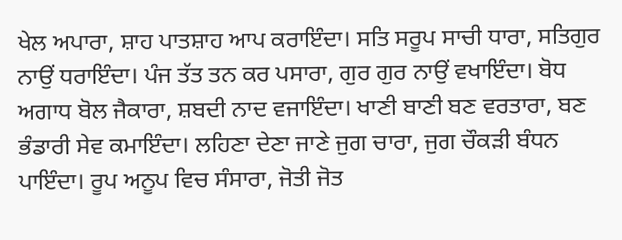ਖੇਲ ਅਪਾਰਾ, ਸ਼ਾਹ ਪਾਤਸ਼ਾਹ ਆਪ ਕਰਾਇੰਦਾ। ਸਤਿ ਸਰੂਪ ਸਾਚੀ ਧਾਰਾ, ਸਤਿਗੁਰ ਨਾਉਂ ਧਰਾਇੰਦਾ। ਪੰਜ ਤੱਤ ਤਨ ਕਰ ਪਸਾਰਾ, ਗੁਰ ਗੁਰ ਨਾਉਂ ਵਖਾਇੰਦਾ। ਬੋਧ ਅਗਾਧ ਬੋਲ ਜੈਕਾਰਾ, ਸ਼ਬਦੀ ਨਾਦ ਵਜਾਇੰਦਾ। ਖਾਣੀ ਬਾਣੀ ਬਣ ਵਰਤਾਰਾ, ਬਣ ਭੰਡਾਰੀ ਸੇਵ ਕਮਾਇੰਦਾ। ਲਹਿਣਾ ਦੇਣਾ ਜਾਣੇ ਜੁਗ ਚਾਰਾ, ਜੁਗ ਚੌਕੜੀ ਬੰਧਨ ਪਾਇੰਦਾ। ਰੂਪ ਅਨੂਪ ਵਿਚ ਸੰਸਾਰਾ, ਜੋਤੀ ਜੋਤ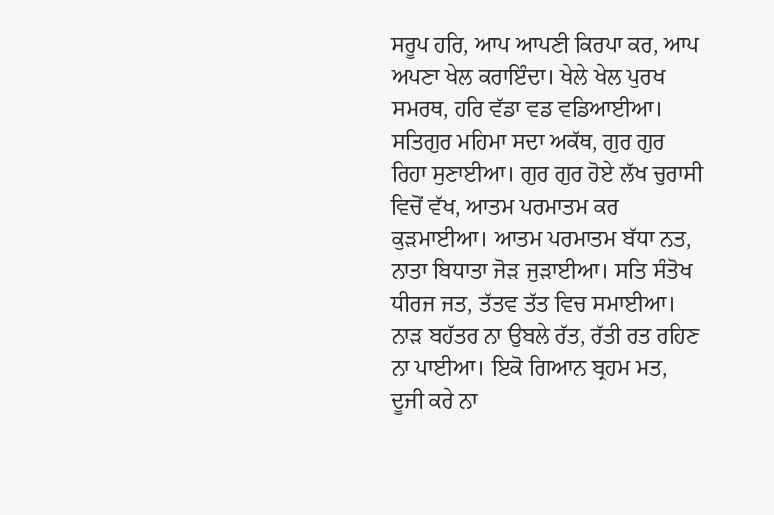ਸਰੂਪ ਹਰਿ, ਆਪ ਆਪਣੀ ਕਿਰਪਾ ਕਰ, ਆਪ ਅਪਣਾ ਖੇਲ ਕਰਾਇੰਦਾ। ਖੇਲੇ ਖੇਲ ਪੁਰਖ ਸਮਰਥ, ਹਰਿ ਵੱਡਾ ਵਡ ਵਡਿਆਈਆ। ਸਤਿਗੁਰ ਮਹਿਮਾ ਸਦਾ ਅਕੱਥ, ਗੁਰ ਗੁਰ ਰਿਹਾ ਸੁਣਾਈਆ। ਗੁਰ ਗੁਰ ਹੋਏ ਲੱਖ ਚੁਰਾਸੀ ਵਿਚੋਂ ਵੱਖ, ਆਤਮ ਪਰਮਾਤਮ ਕਰ ਕੁੜਮਾਈਆ। ਆਤਮ ਪਰਮਾਤਮ ਬੱਧਾ ਨਤ, ਨਾਤਾ ਬਿਧਾਤਾ ਜੋੜ ਜੁੜਾਈਆ। ਸਤਿ ਸੰਤੋਖ ਧੀਰਜ ਜਤ, ਤੱਤਵ ਤੱਤ ਵਿਚ ਸਮਾਈਆ। ਨਾੜ ਬਹੱਤਰ ਨਾ ਉਬਲੇ ਰੱਤ, ਰੱਤੀ ਰਤ ਰਹਿਣ ਨਾ ਪਾਈਆ। ਇਕੋ ਗਿਆਨ ਬ੍ਰਹਮ ਮਤ, ਦੂਜੀ ਕਰੇ ਨਾ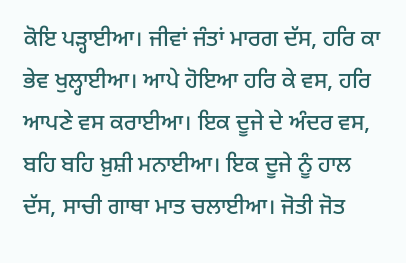ਕੋਇ ਪੜ੍ਹਾਈਆ। ਜੀਵਾਂ ਜੰਤਾਂ ਮਾਰਗ ਦੱਸ, ਹਰਿ ਕਾ ਭੇਵ ਖੁਲ੍ਹਾਈਆ। ਆਪੇ ਹੋਇਆ ਹਰਿ ਕੇ ਵਸ, ਹਰਿ ਆਪਣੇ ਵਸ ਕਰਾਈਆ। ਇਕ ਦੂਜੇ ਦੇ ਅੰਦਰ ਵਸ, ਬਹਿ ਬਹਿ ਖ਼ੁਸ਼ੀ ਮਨਾਈਆ। ਇਕ ਦੂਜੇ ਨੂੰ ਹਾਲ ਦੱਸ, ਸਾਚੀ ਗਾਥਾ ਮਾਤ ਚਲਾਈਆ। ਜੋਤੀ ਜੋਤ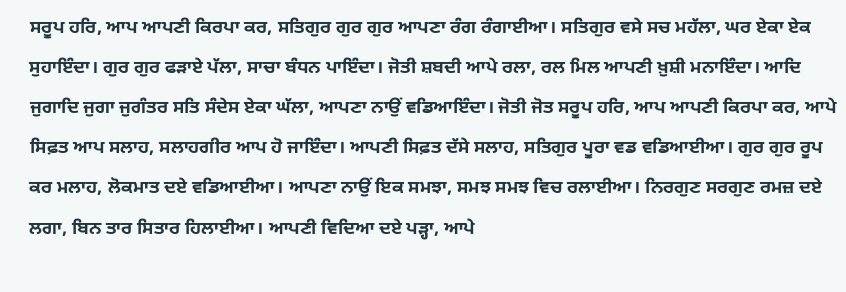ਸਰੂਪ ਹਰਿ, ਆਪ ਆਪਣੀ ਕਿਰਪਾ ਕਰ, ਸਤਿਗੁਰ ਗੁਰ ਗੁਰ ਆਪਣਾ ਰੰਗ ਰੰਗਾਈਆ। ਸਤਿਗੁਰ ਵਸੇ ਸਚ ਮਹੱਲਾ, ਘਰ ਏਕਾ ਏਕ ਸੁਹਾਇੰਦਾ। ਗੁਰ ਗੁਰ ਫੜਾਏ ਪੱਲਾ, ਸਾਚਾ ਬੰਧਨ ਪਾਇੰਦਾ। ਜੋਤੀ ਸ਼ਬਦੀ ਆਪੇ ਰਲਾ, ਰਲ ਮਿਲ ਆਪਣੀ ਖ਼ੁਸ਼ੀ ਮਨਾਇੰਦਾ। ਆਦਿ ਜੁਗਾਦਿ ਜੁਗਾ ਜੁਗੰਤਰ ਸਤਿ ਸੰਦੇਸ ਏਕਾ ਘੱਲਾ, ਆਪਣਾ ਨਾਉਂ ਵਡਿਆਇੰਦਾ। ਜੋਤੀ ਜੋਤ ਸਰੂਪ ਹਰਿ, ਆਪ ਆਪਣੀ ਕਿਰਪਾ ਕਰ, ਆਪੇ ਸਿਫ਼ਤ ਆਪ ਸਲਾਹ, ਸਲਾਹਗੀਰ ਆਪ ਹੋ ਜਾਇੰਦਾ। ਆਪਣੀ ਸਿਫ਼ਤ ਦੱਸੇ ਸਲਾਹ, ਸਤਿਗੁਰ ਪੂਰਾ ਵਡ ਵਡਿਆਈਆ। ਗੁਰ ਗੁਰ ਰੂਪ ਕਰ ਮਲਾਹ, ਲੋਕਮਾਤ ਦਏ ਵਡਿਆਈਆ। ਆਪਣਾ ਨਾਉਂ ਇਕ ਸਮਝਾ, ਸਮਝ ਸਮਝ ਵਿਚ ਰਲਾਈਆ। ਨਿਰਗੁਣ ਸਰਗੁਣ ਰਮਜ਼ ਦਏ ਲਗਾ, ਬਿਨ ਤਾਰ ਸਿਤਾਰ ਹਿਲਾਈਆ। ਆਪਣੀ ਵਿਦਿਆ ਦਏ ਪੜ੍ਹਾ, ਆਪੇ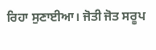ਰਿਹਾ ਸੁਣਾਈਆ। ਜੋਤੀ ਜੋਤ ਸਰੂਪ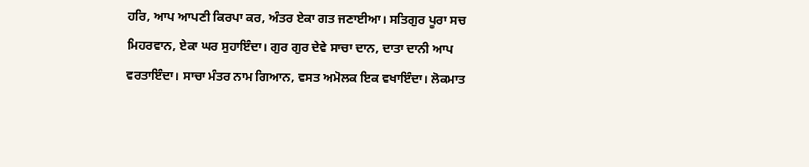ਹਰਿ, ਆਪ ਆਪਣੀ ਕਿਰਪਾ ਕਰ, ਅੰਤਰ ਏਕਾ ਗਤ ਜਣਾਈਆ। ਸਤਿਗੁਰ ਪੂਰਾ ਸਚ ਮਿਹਰਵਾਨ, ਏਕਾ ਘਰ ਸੁਹਾਇੰਦਾ। ਗੁਰ ਗੁਰ ਦੇਵੇ ਸਾਚਾ ਦਾਨ, ਦਾਤਾ ਦਾਨੀ ਆਪ ਵਰਤਾਇੰਦਾ। ਸਾਚਾ ਮੰਤਰ ਨਾਮ ਗਿਆਨ, ਵਸਤ ਅਮੋਲਕ ਇਕ ਵਖਾਇੰਦਾ। ਲੋਕਮਾਤ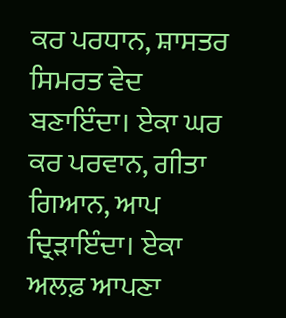ਕਰ ਪਰਧਾਨ, ਸ਼ਾਸਤਰ ਸਿਮਰਤ ਵੇਦ ਬਣਾਇੰਦਾ। ਏਕਾ ਘਰ ਕਰ ਪਰਵਾਨ, ਗੀਤਾ ਗਿਆਨ, ਆਪ ਦ੍ਰਿੜਾਇੰਦਾ। ਏਕਾ ਅਲਫ਼ ਆਪਣਾ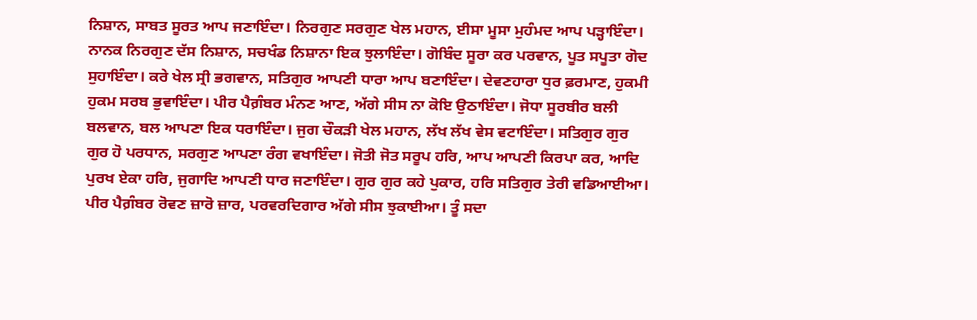ਨਿਸ਼ਾਨ, ਸਾਬਤ ਸੂਰਤ ਆਪ ਜਣਾਇੰਦਾ। ਨਿਰਗੁਣ ਸਰਗੁਣ ਖੇਲ ਮਹਾਨ, ਈਸਾ ਮੂਸਾ ਮੁਹੰਮਦ ਆਪ ਪੜ੍ਹਾਇੰਦਾ। ਨਾਨਕ ਨਿਰਗੁਣ ਦੱਸ ਨਿਸ਼ਾਨ, ਸਚਖੰਡ ਨਿਸ਼ਾਨਾ ਇਕ ਝੁਲਾਇੰਦਾ। ਗੋਬਿੰਦ ਸੂਰਾ ਕਰ ਪਰਵਾਨ, ਪੂਤ ਸਪੂਤਾ ਗੋਦ ਸੁਹਾਇੰਦਾ। ਕਰੇ ਖੇਲ ਸ੍ਰੀ ਭਗਵਾਨ, ਸਤਿਗੁਰ ਆਪਣੀ ਧਾਰਾ ਆਪ ਬਣਾਇੰਦਾ। ਦੇਵਣਹਾਰਾ ਧੁਰ ਫ਼ਰਮਾਣ, ਹੁਕਮੀ ਹੁਕਮ ਸਰਬ ਭੁਵਾਇੰਦਾ। ਪੀਰ ਪੈਗ਼ੰਬਰ ਮੰਨਣ ਆਣ, ਅੱਗੇ ਸੀਸ ਨਾ ਕੋਇ ਉਠਾਇੰਦਾ। ਜੋਧਾ ਸੂਰਬੀਰ ਬਲੀ ਬਲਵਾਨ, ਬਲ ਆਪਣਾ ਇਕ ਧਰਾਇੰਦਾ। ਜੁਗ ਚੌਕੜੀ ਖੇਲ ਮਹਾਨ, ਲੱਖ ਲੱਖ ਵੇਸ ਵਟਾਇੰਦਾ। ਸਤਿਗੁਰ ਗੁਰ ਗੁਰ ਹੋ ਪਰਧਾਨ, ਸਰਗੁਣ ਆਪਣਾ ਰੰਗ ਵਖਾਇੰਦਾ। ਜੋਤੀ ਜੋਤ ਸਰੂਪ ਹਰਿ, ਆਪ ਆਪਣੀ ਕਿਰਪਾ ਕਰ, ਆਦਿ ਪੁਰਖ ਏਕਾ ਹਰਿ, ਜੁਗਾਦਿ ਆਪਣੀ ਧਾਰ ਜਣਾਇੰਦਾ। ਗੁਰ ਗੁਰ ਕਹੇ ਪੁਕਾਰ, ਹਰਿ ਸਤਿਗੁਰ ਤੇਰੀ ਵਡਿਆਈਆ। ਪੀਰ ਪੈਗ਼ੰਬਰ ਰੋਵਣ ਜ਼ਾਰੋ ਜ਼ਾਰ, ਪਰਵਰਦਿਗਾਰ ਅੱਗੇ ਸੀਸ ਝੁਕਾਈਆ। ਤੂੰ ਸਦਾ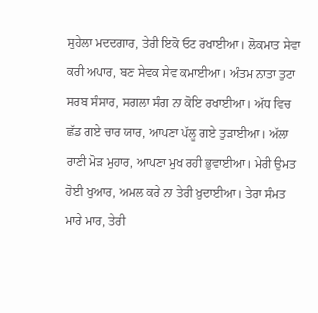ਸੁਹੇਲਾ ਮਦਦਗਾਰ, ਤੇਰੀ ਇਕੋ ਓਟ ਰਖਾਈਆ। ਲੋਕਮਾਤ ਸੇਵਾ ਕਰੀ ਅਪਾਰ, ਬਣ ਸੇਵਕ ਸੇਵ ਕਮਾਈਆ। ਅੰਤਮ ਨਾਤਾ ਤੁਟਾ ਸਰਬ ਸੰਸਾਰ, ਸਗਲਾ ਸੰਗ ਨਾ ਕੋਇ ਰਖਾਈਆ। ਅੱਧ ਵਿਚ ਛੱਡ ਗਏ ਚਾਰ ਯਾਰ, ਆਪਣਾ ਪੱਲੂ ਗਏ ਤੁੜਾਈਆ। ਅੱਲਾ ਰਾਣੀ ਮੋੜ ਮੁਹਾਰ, ਆਪਣਾ ਮੁਖ ਰਹੀ ਭੁਵਾਈਆ। ਮੇਰੀ ਉਮਤ ਹੋਈ ਖੁਆਰ, ਅਮਲ ਕਰੇ ਨਾ ਤੇਰੀ ਖ਼ੁਦਾਈਆ। ਤੇਰਾ ਸੰਮਤ ਮਾਰੇ ਮਾਰ, ਤੇਰੀ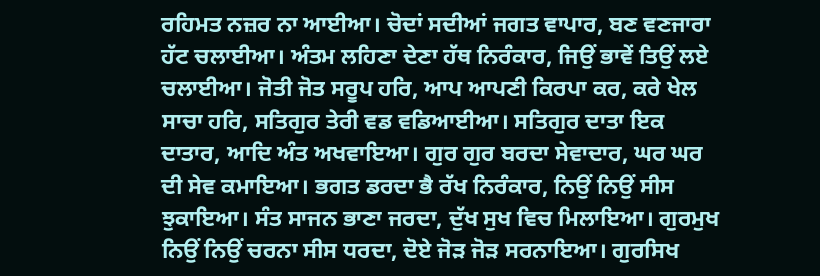ਰਹਿਮਤ ਨਜ਼ਰ ਨਾ ਆਈਆ। ਚੋਦਾਂ ਸਦੀਆਂ ਜਗਤ ਵਾਪਾਰ, ਬਣ ਵਣਜਾਰਾ ਹੱਟ ਚਲਾਈਆ। ਅੰਤਮ ਲਹਿਣਾ ਦੇਣਾ ਹੱਥ ਨਿਰੰਕਾਰ, ਜਿਉਂ ਭਾਵੇਂ ਤਿਉਂ ਲਏ ਚਲਾਈਆ। ਜੋਤੀ ਜੋਤ ਸਰੂਪ ਹਰਿ, ਆਪ ਆਪਣੀ ਕਿਰਪਾ ਕਰ, ਕਰੇ ਖੇਲ ਸਾਚਾ ਹਰਿ, ਸਤਿਗੁਰ ਤੇਰੀ ਵਡ ਵਡਿਆਈਆ। ਸਤਿਗੁਰ ਦਾਤਾ ਇਕ ਦਾਤਾਰ, ਆਦਿ ਅੰਤ ਅਖਵਾਇਆ। ਗੁਰ ਗੁਰ ਬਰਦਾ ਸੇਵਾਦਾਰ, ਘਰ ਘਰ ਦੀ ਸੇਵ ਕਮਾਇਆ। ਭਗਤ ਡਰਦਾ ਭੈ ਰੱਖ ਨਿਰੰਕਾਰ, ਨਿਉਂ ਨਿਉਂ ਸੀਸ ਝੁਕਾਇਆ। ਸੰਤ ਸਾਜਨ ਭਾਣਾ ਜਰਦਾ, ਦੁੱਖ ਸੁਖ ਵਿਚ ਮਿਲਾਇਆ। ਗੁਰਮੁਖ ਨਿਉਂ ਨਿਉਂ ਚਰਨਾ ਸੀਸ ਧਰਦਾ, ਦੋਏ ਜੋੜ ਜੋੜ ਸਰਨਾਇਆ। ਗੁਰਸਿਖ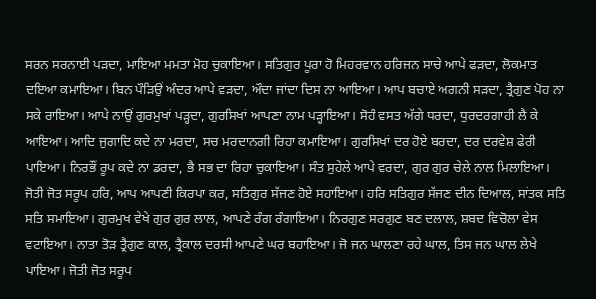ਸਰਨ ਸਰਨਾਈ ਪੜਦਾ, ਮਾਇਆ ਮਮਤਾ ਮੋਹ ਚੁਕਾਇਆ। ਸਤਿਗੁਰ ਪੂਰਾ ਹੋ ਮਿਹਰਵਾਨ ਹਰਿਜਨ ਸਾਚੇ ਆਪੇ ਫੜਦਾ, ਲੋਕਮਾਤ ਦਇਆ ਕਮਾਇਆ। ਬਿਨ ਪੌੜਿਉਂ ਅੰਦਰ ਆਪੇ ਵੜਦਾ, ਔਦਾ ਜਾਂਦਾ ਦਿਸ ਨਾ ਆਇਆ। ਆਪ ਬਚਾਏ ਅਗਨੀ ਸੜਦਾ, ਤ੍ਰੈਗੁਣ ਪੋਹ ਨਾ ਸਕੇ ਰਾਇਆ। ਆਪੇ ਨਾਉਂ ਗੁਰਮੁਖਾਂ ਪੜ੍ਹਦਾ, ਗੁਰਸਿਖਾਂ ਆਪਣਾ ਨਾਮ ਪੜ੍ਹਾਇਆ। ਸੋਹੰ ਵਸਤ ਅੱਗੇ ਧਰਦਾ, ਧੁਰਦਰਗਾਹੀ ਲੈ ਕੇ ਆਇਆ। ਆਦਿ ਜੁਗਾਦਿ ਕਦੇ ਨਾ ਮਰਦਾ, ਸਚ ਮਰਦਾਨਗੀ ਰਿਹਾ ਕਮਾਇਆ। ਗੁਰਸਿਖਾਂ ਦਰ ਹੋਏ ਬਰਦਾ, ਦਰ ਦਰਵੇਸ਼ ਫੇਰੀ ਪਾਇਆ। ਨਿਰਭੌਂ ਰੂਪ ਕਦੇ ਨਾ ਡਰਦਾ, ਭੈ ਸਭ ਦਾ ਰਿਹਾ ਚੁਕਾਇਆ। ਸੰਤ ਸੁਹੇਲੇ ਆਪੇ ਵਰਦਾ, ਗੁਰ ਗੁਰ ਚੇਲੇ ਨਾਲ ਮਿਲਾਇਆ। ਜੋਤੀ ਜੋਤ ਸਰੂਪ ਹਰਿ, ਆਪ ਆਪਣੀ ਕਿਰਪਾ ਕਰ, ਸਤਿਗੁਰ ਸੱਜਣ ਹੋਏ ਸਹਾਇਆ। ਹਰਿ ਸਤਿਗੁਰ ਸੱਜਣ ਦੀਨ ਦਿਆਲ, ਸਾਂਤਕ ਸਤਿ ਸਤਿ ਸਮਾਇਆ। ਗੁਰਮੁਖ ਵੇਖੇ ਗੁਰ ਗੁਰ ਲਾਲ, ਆਪਣੇ ਰੰਗ ਰੰਗਾਇਆ। ਨਿਰਗੁਣ ਸਰਗੁਣ ਬਣ ਦਲਾਲ, ਸ਼ਬਦ ਵਿਚੋਲਾ ਵੇਸ ਵਟਾਇਆ। ਨਾਤਾ ਤੋੜ ਤ੍ਰੈਗੁਣ ਕਾਲ, ਤ੍ਰੈਕਾਲ ਦਰਸੀ ਆਪਣੇ ਘਰ ਬਹਾਇਆ। ਜੋ ਜਨ ਘਾਲਣਾ ਰਹੇ ਘਾਲ, ਤਿਸ ਜਨ ਘਾਲ ਲੇਖੇ ਪਾਇਆ। ਜੋਤੀ ਜੋਤ ਸਰੂਪ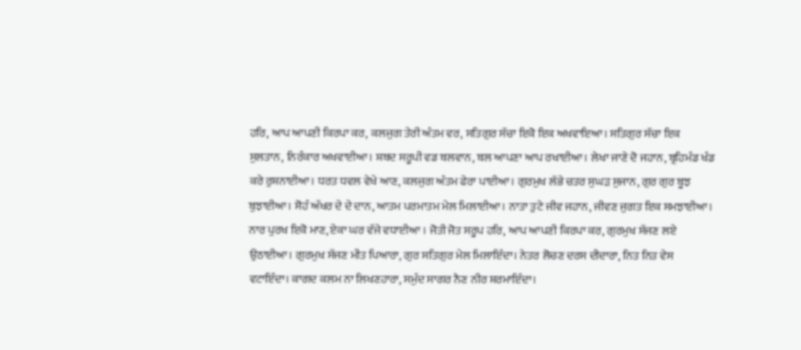ਹਰਿ, ਆਪ ਆਪਣੀ ਕਿਰਪਾ ਕਰ, ਕਲਜੁਗ ਤੇਰੀ ਅੰਤਮ ਵਰ, ਸਤਿਗੁਰ ਸੱਚਾ ਇਕੋ ਇਕ ਅਖਵਾਇਆ। ਸਤਿਗੁਰ ਸੱਚਾ ਇਕ ਸੁਲਤਾਨ, ਨਿਰੰਕਾਰ ਅਖਵਾਈਆ। ਸ਼ਬਦ ਸਰੂਪੀ ਵਡ ਬਲਵਾਨ, ਬਲ ਆਪਣਾ ਆਪ ਰਖਾਈਆ। ਲੇਖਾ ਜਾਣੇ ਦੋ ਜਹਾਨ, ਬ੍ਰਹਿਮੰਡ ਖੰਡ ਕਰੇ ਰੁਸ਼ਨਾਈਆ। ਧਰਤ ਧਵਲ ਵੇਖੇ ਆਣ, ਕਲਜੁਗ ਅੰਤਮ ਫੇਰਾ ਪਾਈਆ। ਗੁਰਮੁਖ ਲੱਭੇ ਚਤਰ ਸੁਘੜ ਸੁਜਾਨ, ਗੁਰ ਗੁਰ ਬੂਝ ਬੁਝਾਈਆ। ਸੋਹੰ ਅੱਖਰ ਦੇ ਦੇ ਦਾਨ, ਆਤਮ ਪਰਮਾਤਮ ਮੇਲ ਮਿਲਾਈਆ। ਨਾਤਾ ਤੁਟੇ ਜੀਵ ਜਹਾਨ, ਜੀਵਣ ਜੁਗਤ ਇਕ ਸਮਝਾਈਆ। ਨਾਰ ਪੁਰਖ ਇਕੋ ਮਾਣ, ਏਕਾ ਘਰ ਵੱਜੇ ਵਧਾਈਆ । ਜੋਤੀ ਜੋਤ ਸਰੂਪ ਹਰਿ, ਆਪ ਆਪਣੀ ਕਿਰਪਾ ਕਰ, ਗੁਰਮੁਖ ਸੱਜਣ ਲਏ ਉਠਾਈਆ। ਗੁਰਮੁਖ ਸੱਜਣ ਮੀਤ ਪਿਆਰਾ, ਗੁਰ ਸਤਿਗੁਰ ਮੇਲ ਮਿਲਾਇੰਦਾ। ਨੇਤਰ ਲੋਚਣ ਦਰਸ ਦੀਦਾਰਾ, ਨਿਤ ਨਿਤ ਵੇਸ ਵਟਾਇੰਦਾ। ਕਾਗਦ ਕਲਮ ਨਾ ਲਿਖਣਹਾਰਾ, ਸਮੁੰਦ ਸਾਗਰ ਨੈਣ ਨੀਰ ਸ਼ਰਮਾਇੰਦਾ।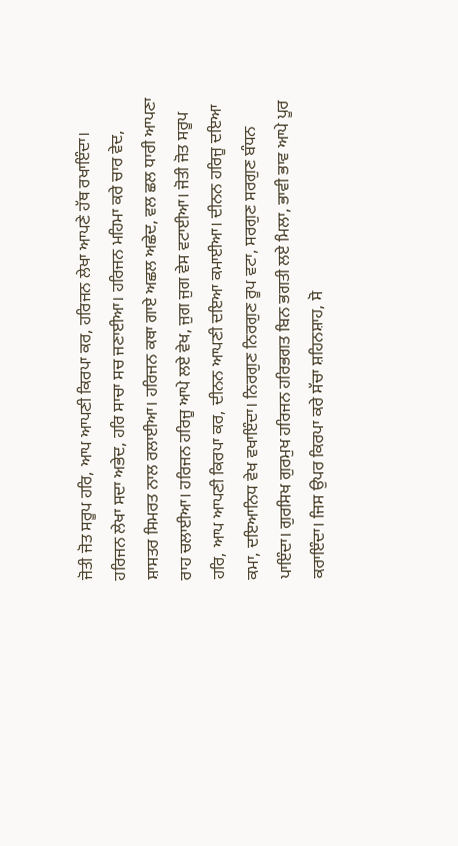ਜੋਤੀ ਜੋਤ ਸਰੂਪ ਹਰਿ, ਆਪ ਆਪਣੀ ਕਿਰਪਾ ਕਰ, ਹਰਿਜਨ ਲੇਖਾ ਆਪਣੇ ਹੱਥ ਰਖਾਇੰਦਾ। ਹਰਿਜਨ ਲੇਖਾ ਸਦਾ ਅਭੇਦ, ਹਰਿ ਸਾਚਾ ਸਚ ਜਣਾਈਆ। ਹਰਿਜਨ ਮਹਿਮਾ ਕਰੇ ਚਾਰ ਵੇਦ, ਸ਼ਾਸਤਰ ਸਿਮਰਤ ਨਾਲ ਰਲਾਈਆ। ਹਰਿਜਨ ਕਥਾ ਗਾਏ ਅਛਲ ਅਛੇਦ, ਵਲ ਛਲ ਧਾਰੀ ਆਪਣਾ ਰਾਹ ਚਲਾਈਆ। ਹਰਿਜਨ ਹਰਿਜੂ ਆਪੇ ਲਏ ਵੇਖ, ਜੁਗ ਜੁਗ ਵੇਸ ਵਟਾਈਆ। ਜੋਤੀ ਜੋਤ ਸਰੂਪ ਹਰਿ, ਆਪ ਆਪਣੀ ਕਿਰਪਾ ਕਰ, ਦੀਨਨ ਆਪਣੀ ਦਇਆ ਕਮਾਈਆ। ਦੀਨਨ ਹਰਿਜੂ ਦਇਆ ਕਮਾ, ਦਇਆਨਿਧ ਵੇਖ ਵਖਾਇੰਦਾ। ਨਿਰਗੁਣ ਨਿਰਗੁਣ ਰੂਪ ਵਟਾ, ਸਰਗੁਣ ਸਰਗੁਣ ਬੰਧਨ ਪਾਇੰਦਾ। ਗੁਰਸਿਖ ਗੁਰਮੁਖ ਹਰਿਜਨ ਹਰਿਭਗਤ ਬਿਨ ਭਗਤੀ ਲਏ ਮਿਲਾ, ਭਾਵੀ ਭਾਵ ਆਪੇ ਪੂਰ ਕਰਾਇੰਦਾ। ਜਿਸ ਉਪਰ ਕਿਰਪਾ ਕਰੇ ਸੱਚਾ ਸ਼ਹਿਨਸ਼ਾਹ, ਸੋ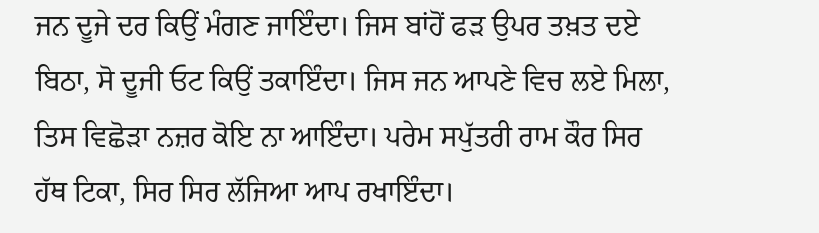ਜਨ ਦੂਜੇ ਦਰ ਕਿਉਂ ਮੰਗਣ ਜਾਇੰਦਾ। ਜਿਸ ਬਾਂਹੋਂ ਫੜ ਉਪਰ ਤਖ਼ਤ ਦਏ ਬਿਠਾ, ਸੋ ਦੂਜੀ ਓਟ ਕਿਉਂ ਤਕਾਇੰਦਾ। ਜਿਸ ਜਨ ਆਪਣੇ ਵਿਚ ਲਏ ਮਿਲਾ, ਤਿਸ ਵਿਛੋੜਾ ਨਜ਼ਰ ਕੋਇ ਨਾ ਆਇੰਦਾ। ਪਰੇਮ ਸਪੁੱਤਰੀ ਰਾਮ ਕੌਰ ਸਿਰ ਹੱਥ ਟਿਕਾ, ਸਿਰ ਸਿਰ ਲੱਜਿਆ ਆਪ ਰਖਾਇੰਦਾ।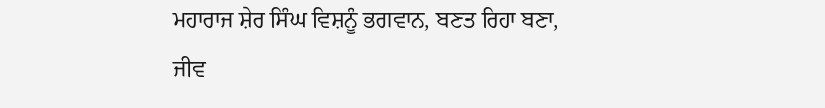ਮਹਾਰਾਜ ਸ਼ੇਰ ਸਿੰਘ ਵਿਸ਼ਨੂੰ ਭਗਵਾਨ, ਬਣਤ ਰਿਹਾ ਬਣਾ, ਜੀਵ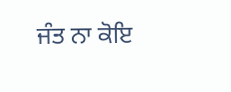ਜੰਤ ਨਾ ਕੋਇ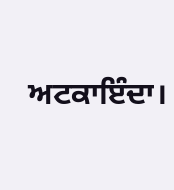ਅਟਕਾਇੰਦਾ।